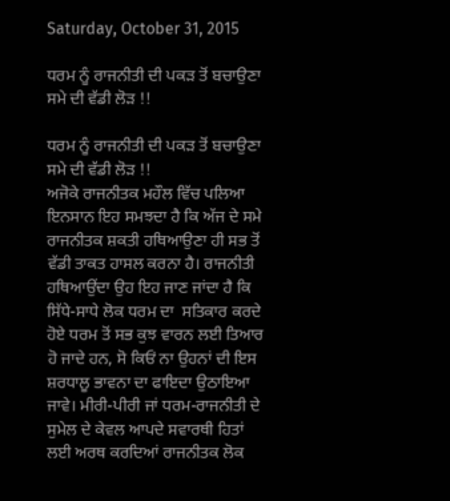Saturday, October 31, 2015

ਧਰਮ ਨੂੰ ਰਾਜਨੀਤੀ ਦੀ ਪਕੜ ਤੋਂ ਬਚਾਉਣਾ ਸਮੇ ਦੀ ਵੱਡੀ ਲੋੜ !!

ਧਰਮ ਨੂੰ ਰਾਜਨੀਤੀ ਦੀ ਪਕੜ ਤੋਂ ਬਚਾਉਣਾ ਸਮੇ ਦੀ ਵੱਡੀ ਲੋੜ !!
ਅਜੋਕੇ ਰਾਜਨੀਤਕ ਮਹੌਲ ਵਿੱਚ ਪਲਿਆ ਇਨਸਾਨ ਇਹ ਸਮਝਦਾ ਹੈ ਕਿ ਅੱਜ ਦੇ ਸਮੇ ਰਾਜਨੀਤਕ ਸ਼ਕਤੀ ਹਥਿਆਉਣਾ ਹੀ ਸਭ ਤੋਂ ਵੱਡੀ ਤਾਕਤ ਹਾਸਲ ਕਰਨਾ ਹੈ। ਰਾਜਨੀਤੀ ਹਥਿਆਉਂਦਾ ਉਹ ਇਹ ਜਾਣ ਜਾਂਦਾ ਹੈ ਕਿ ਸਿੱਧੇ-ਸਾਧੇ ਲੋਕ ਧਰਮ ਦਾ  ਸਤਿਕਾਰ ਕਰਦੇ ਹੋਏ ਧਰਮ ਤੋਂ ਸਭ ਕੁਝ ਵਾਰਨ ਲਈ ਤਿਆਰ ਹੋ ਜਾਦੇ ਹਨ, ਸੋ ਕਿਓਂ ਨਾ ਉਹਨਾਂ ਦੀ ਇਸ ਸ਼ਰਧਾਲੂ ਭਾਵਨਾ ਦਾ ਫਾਇਦਾ ਉਠਾਇਆ ਜਾਵੇ। ਮੀਰੀ-ਪੀਰੀ ਜਾਂ ਧਰਮ-ਰਾਜਨੀਤੀ ਦੇ ਸੁਮੇਲ ਦੇ ਕੇਵਲ ਆਪਦੇ ਸਵਾਰਥੀ ਹਿਤਾਂ ਲਈ ਅਰਥ ਕਰਦਿਆਂ ਰਾਜਨੀਤਕ ਲੋਕ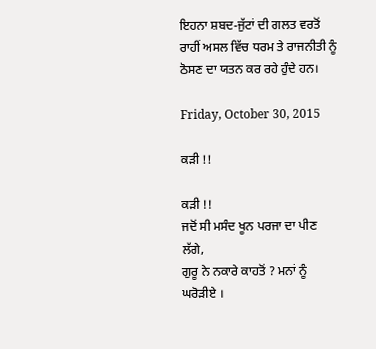ਇਹਨਾ ਸ਼ਬਦ-ਜੁੱਟਾਂ ਦੀ ਗਲਤ ਵਰਤੋਂ ਰਾਹੀਂ ਅਸਲ ਵਿੱਚ ਧਰਮ ਤੇ ਰਾਜਨੀਤੀ ਨੂੰ ਠੋਸਣ ਦਾ ਯਤਨ ਕਰ ਰਹੇ ਹੁੰਦੇ ਹਨ।

Friday, October 30, 2015

ਕੜੀ !!

ਕੜੀ !!
ਜਦੋਂ ਸੀ ਮਸੰਦ ਖੂਨ ਪਰਜਾ ਦਾ ਪੀਣ ਲੱਗੇ,
ਗੁਰੂ ਨੇ ਨਕਾਰੇ ਕਾਹਤੋਂ ? ਮਨਾਂ ਨੂੰ ਘਰੋੜੀਏ ।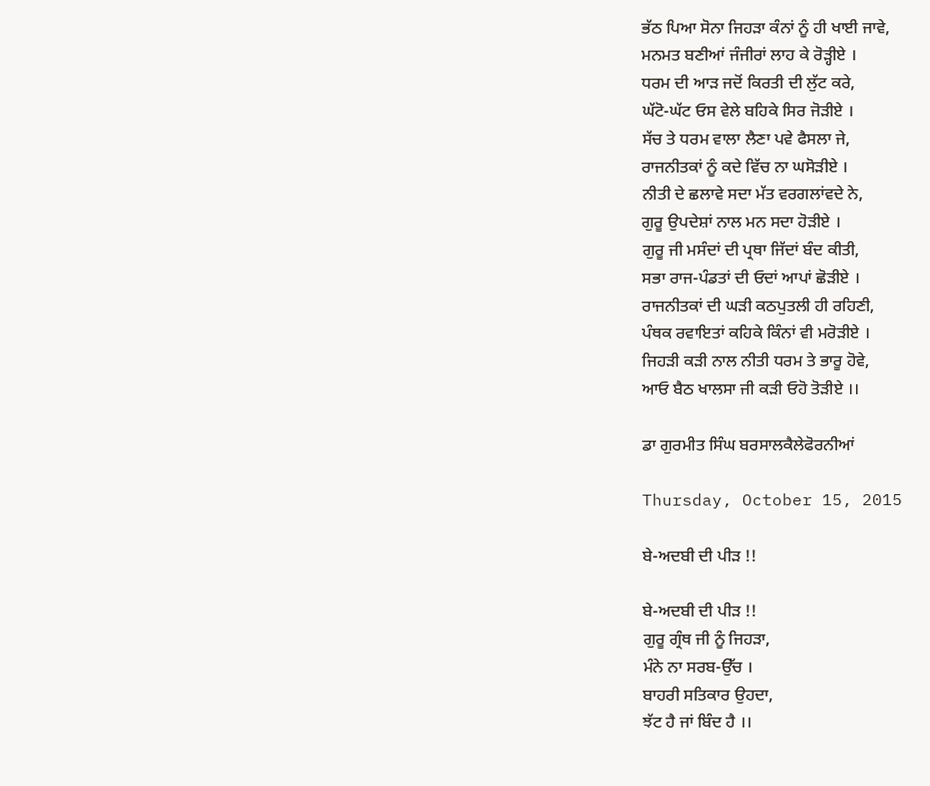ਭੱਠ ਪਿਆ ਸੋਨਾ ਜਿਹੜਾ ਕੰਨਾਂ ਨੂੰ ਹੀ ਖਾਈ ਜਾਵੇ,
ਮਨਮਤ ਬਣੀਆਂ ਜੰਜੀਰਾਂ ਲਾਹ ਕੇ ਰੋੜ੍ਹੀਏ ।
ਧਰਮ ਦੀ ਆੜ ਜਦੋਂ ਕਿਰਤੀ ਦੀ ਲੁੱਟ ਕਰੇ,
ਘੱਟੋ-ਘੱਟ ਓਸ ਵੇਲੇ ਬਹਿਕੇ ਸਿਰ ਜੋੜੀਏ ।
ਸੱਚ ਤੇ ਧਰਮ ਵਾਲਾ ਲੈਣਾ ਪਵੇ ਫੈਸਲਾ ਜੇ,
ਰਾਜਨੀਤਕਾਂ ਨੂੰ ਕਦੇ ਵਿੱਚ ਨਾ ਘਸੋੜੀਏ ।
ਨੀਤੀ ਦੇ ਛਲਾਵੇ ਸਦਾ ਮੱਤ ਵਰਗਲਾਂਵਦੇ ਨੇ,
ਗੁਰੂ ਉਪਦੇਸ਼ਾਂ ਨਾਲ ਮਨ ਸਦਾ ਹੋੜੀਏ ।
ਗੁਰੂ ਜੀ ਮਸੰਦਾਂ ਦੀ ਪ੍ਰਥਾ ਜਿੱਦਾਂ ਬੰਦ ਕੀਤੀ,
ਸਭਾ ਰਾਜ-ਪੰਡਤਾਂ ਦੀ ਓਦਾਂ ਆਪਾਂ ਛੋੜੀਏ ।
ਰਾਜਨੀਤਕਾਂ ਦੀ ਘੜੀ ਕਠਪੁਤਲੀ ਹੀ ਰਹਿਣੀ,
ਪੰਥਕ ਰਵਾਇਤਾਂ ਕਹਿਕੇ ਕਿੰਨਾਂ ਵੀ ਮਰੋੜੀਏ ।
ਜਿਹੜੀ ਕੜੀ ਨਾਲ ਨੀਤੀ ਧਰਮ ਤੇ ਭਾਰੂ ਹੋਵੇ,
ਆਓ ਬੈਠ ਖਾਲਸਾ ਜੀ ਕੜੀ ਓਹੋ ਤੋੜੀਏ ।।

ਡਾ ਗੁਰਮੀਤ ਸਿੰਘ ਬਰਸਾਲਕੈਲੇਫੋਰਨੀਆਂ

Thursday, October 15, 2015

ਬੇ-ਅਦਬੀ ਦੀ ਪੀੜ !!

ਬੇ-ਅਦਬੀ ਦੀ ਪੀੜ !!
ਗੁਰੂ ਗ੍ਰੰਥ ਜੀ ਨੂੰ ਜਿਹੜਾ,
ਮੰਨੇ ਨਾ ਸਰਬ-ਉੱਚ ।
ਬਾਹਰੀ ਸਤਿਕਾਰ ਉਹਦਾ,
ਝੱਟ ਹੈ ਜਾਂ ਬਿੰਦ ਹੈ ।।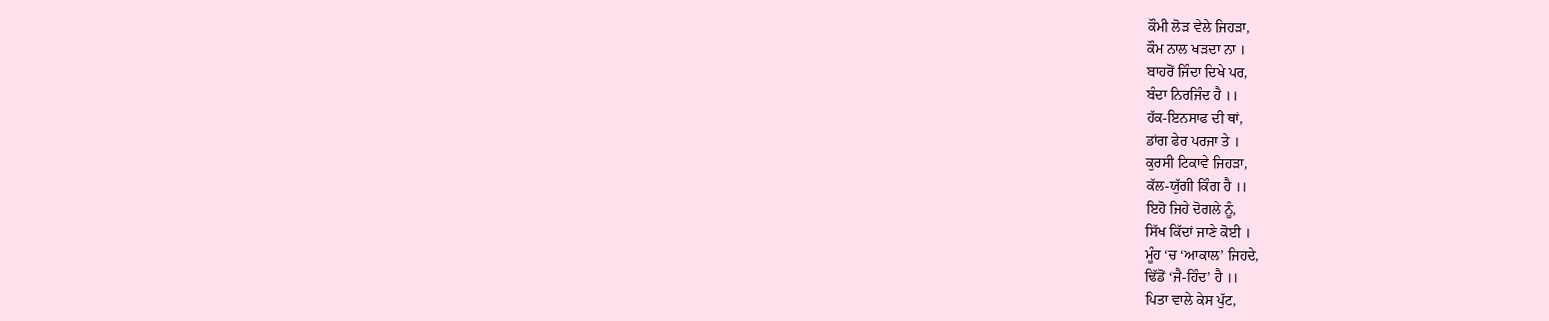ਕੌਮੀ ਲੋੜ ਵੇਲੇ ਜਿਹੜਾ,
ਕੌਮ ਨਾਲ ਖੜਦਾ ਨਾ ।
ਬਾਹਰੋਂ ਜਿੰਦਾ ਦਿਖੇ ਪਰ,
ਬੰਦਾ ਨਿਰਜਿੰਦ ਹੈ ।।
ਹੱਕ-ਇਨਸਾਫ ਦੀ ਥਾਂ,
ਡਾਂਗ ਫੇਰ ਪਰਜਾ ਤੇ ।
ਕੁਰਸੀ ਟਿਕਾਵੇ ਜਿਹੜਾ,
ਕੱਲ-ਯੁੱਗੀ ਕਿੰਗ ਹੈ ।।
ਇਹੋ ਜਿਹੇ ਦੋਗਲੇ ਨੂੰ,
ਸਿੱਖ ਕਿੱਦਾਂ ਜਾਣੇ ਕੋਈ ।
ਮੂੰਹ ‘ਚ ‘ਆਕਾਲ’ ਜਿਹਦੇ,
ਢਿੱਡੋਂ ‘ਜੈ-ਹਿੰਦ’ ਹੈ ।।
ਪਿਤਾ ਵਾਲੇ ਕੇਸ ਪੁੱਟ,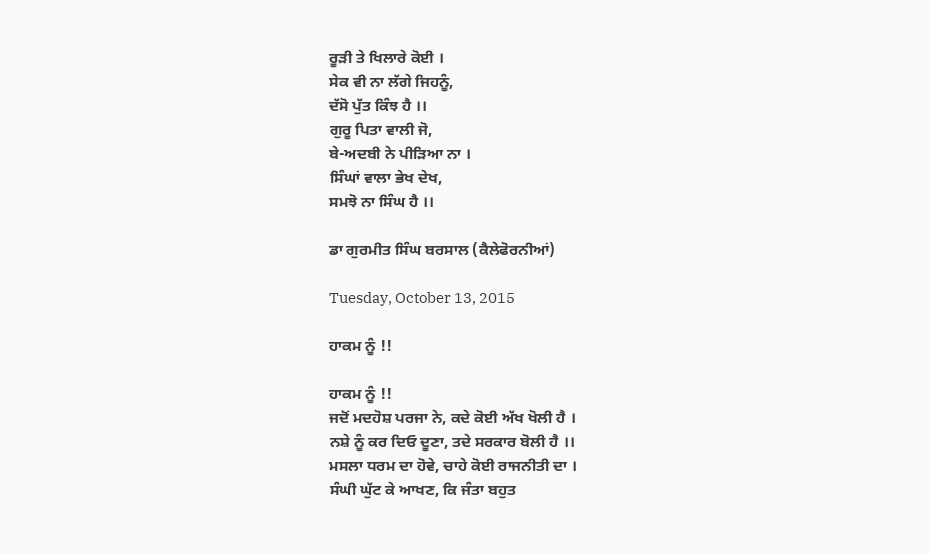ਰੂੜੀ ਤੇ ਖਿਲਾਰੇ ਕੋਈ ।
ਸੇਕ ਵੀ ਨਾ ਲੱਗੇ ਜਿਹਨੂੰ,
ਦੱਸੋ ਪੁੱਤ ਕਿੰਝ ਹੈ ।।
ਗੁਰੂ ਪਿਤਾ ਵਾਲੀ ਜੋ,
ਬੇ-ਅਦਬੀ ਨੇ ਪੀੜਿਆ ਨਾ ।
ਸਿੰਘਾਂ ਵਾਲਾ ਭੇਖ ਦੇਖ,
ਸਮਝੋ ਨਾ ਸਿੰਘ ਹੈ ।।

ਡਾ ਗੁਰਮੀਤ ਸਿੰਘ ਬਰਸਾਲ (ਕੈਲੇਫੋਰਨੀਆਂ)

Tuesday, October 13, 2015

ਹਾਕਮ ਨੂੰ !!

ਹਾਕਮ ਨੂੰ !!
ਜਦੋਂ ਮਦਹੋਸ਼ ਪਰਜਾ ਨੇ, ਕਦੇ ਕੋਈ ਅੱਖ ਖੋਲੀ ਹੈ ।
ਨਸ਼ੇ ਨੂੰ ਕਰ ਦਿਓ ਦੂਣਾ, ਤਦੇ ਸਰਕਾਰ ਬੋਲੀ ਹੈ ।।
ਮਸਲਾ ਧਰਮ ਦਾ ਹੋਵੇ, ਚਾਹੇ ਕੋਈ ਰਾਜਨੀਤੀ ਦਾ ।
ਸੰਘੀ ਘੁੱਟ ਕੇ ਆਖਣ, ਕਿ ਜੰਤਾ ਬਹੁਤ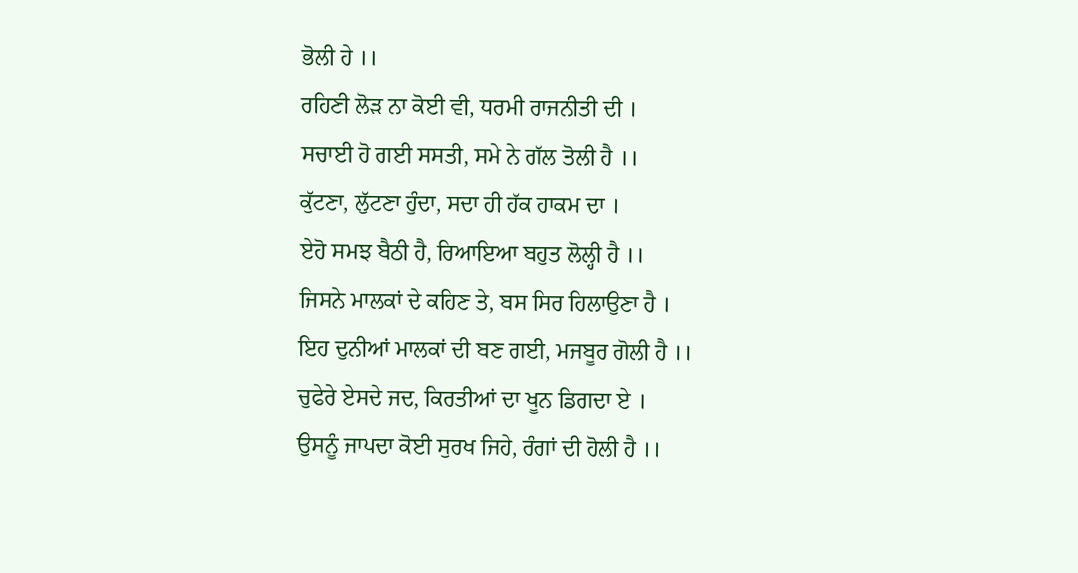ਭੋਲੀ ਹੇ ।।
ਰਹਿਣੀ ਲੋੜ ਨਾ ਕੋਈ ਵੀ, ਧਰਮੀ ਰਾਜਨੀਤੀ ਦੀ ।
ਸਚਾਈ ਹੋ ਗਈ ਸਸਤੀ, ਸਮੇ ਨੇ ਗੱਲ ਤੋਲੀ ਹੈ ।।
ਕੁੱਟਣਾ, ਲੁੱਟਣਾ ਹੁੰਦਾ, ਸਦਾ ਹੀ ਹੱਕ ਹਾਕਮ ਦਾ ।
ਏਹੋ ਸਮਝ ਬੈਠੀ ਹੈ, ਰਿਆਇਆ ਬਹੁਤ ਲੋਲ੍ਹੀ ਹੈ ।।
ਜਿਸਨੇ ਮਾਲਕਾਂ ਦੇ ਕਹਿਣ ਤੇ, ਬਸ ਸਿਰ ਹਿਲਾਉਣਾ ਹੈ ।
ਇਹ ਦੁਨੀਆਂ ਮਾਲਕਾਂ ਦੀ ਬਣ ਗਈ, ਮਜਬੂਰ ਗੋਲੀ ਹੈ ।।
ਚੁਫੇਰੇ ਏਸਦੇ ਜਦ, ਕਿਰਤੀਆਂ ਦਾ ਖੂਨ ਡਿਗਦਾ ਏ ।
ਉਸਨੂੰ ਜਾਪਦਾ ਕੋਈ ਸੁਰਖ ਜਿਹੇ, ਰੰਗਾਂ ਦੀ ਹੋਲੀ ਹੈ ।।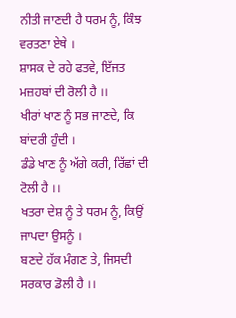ਨੀਤੀ ਜਾਣਦੀ ਹੈ ਧਰਮ ਨੂੰ, ਕਿੰਝ ਵਰਤਣਾ ਏਥੇ ।
ਸ਼ਾਸਕ ਦੇ ਰਹੇ ਫਤਵੇ, ਇੱਜਤ ਮਜ਼ਹਬਾਂ ਦੀ ਰੋਲੀ ਹੈ ।।
ਖੀਰਾਂ ਖਾਣ ਨੂੰ ਸਭ ਜਾਣਦੇ, ਕਿ ਬਾਂਦਰੀ ਹੁੰਦੀ ।
ਡੰਡੇ ਖਾਣ ਨੂੰ ਅੱਗੇ ਕਰੀ, ਰਿੱਛਾਂ ਦੀ ਟੋਲੀ ਹੈ ।।
ਖਤਰਾ ਦੇਸ਼ ਨੂੰ ਤੇ ਧਰਮ ਨੂੰ, ਕਿਉਂ ਜਾਪਦਾ ਉਸਨੂੰ ।
ਬਣਦੇ ਹੱਕ ਮੰਗਣ ਤੇ, ਜਿਸਦੀ ਸਰਕਾਰ ਡੋਲੀ ਹੈ ।।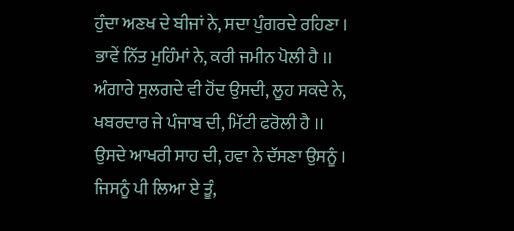ਹੁੰਦਾ ਅਣਖ ਦੇ ਬੀਜਾਂ ਨੇ, ਸਦਾ ਪੁੰਗਰਦੇ ਰਹਿਣਾ ।
ਭਾਵੇਂ ਨਿੱਤ ਮੁਹਿੰਮਾਂ ਨੇ, ਕਰੀ ਜਮੀਨ ਪੋਲੀ ਹੈ ।।
ਅੰਗਾਰੇ ਸੁਲਗਦੇ ਵੀ ਹੋਂਦ ਉਸਦੀ, ਲੂਹ ਸਕਦੇ ਨੇ,
ਖਬਰਦਾਰ ਜੇ ਪੰਜਾਬ ਦੀ, ਮਿੱਟੀ ਫਰੋਲੀ ਹੈ ।।
ਉਸਦੇ ਆਖਰੀ ਸਾਹ ਦੀ, ਹਵਾ ਨੇ ਦੱਸਣਾ ਉਸਨੂੰ ।
ਜਿਸਨੂੰ ਪੀ ਲਿਆ ਏ ਤੂੰ,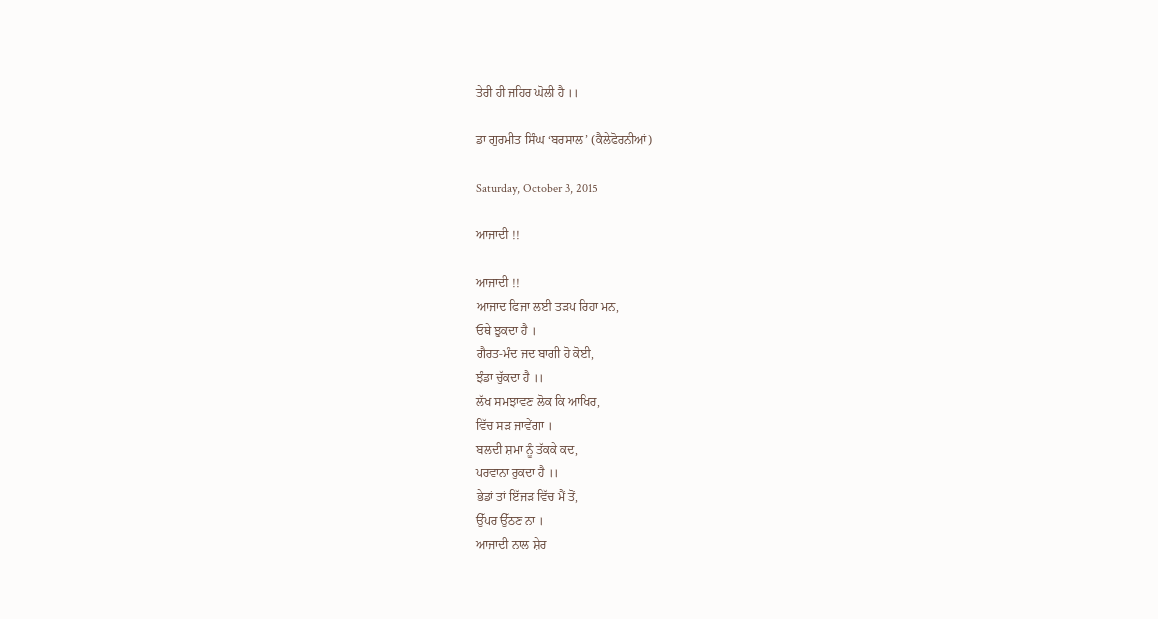ਤੇਰੀ ਹੀ ਜਹਿਰ ਘੋਲੀ ਹੈ ।।

ਡਾ ਗੁਰਮੀਤ ਸਿੰਘ ‘ਬਰਸਾਲ’ (ਕੈਲੇਫੋਰਨੀਆਂ)

Saturday, October 3, 2015

ਆਜਾਦੀ !!

ਆਜਾਦੀ !!
ਆਜਾਦ ਫਿਜਾ ਲਈ ਤੜਪ ਰਿਹਾ ਮਨ,
ਓਥੇ ਝੁਕਦਾ ਹੈ ।
ਗੈਰਤ-ਮੰਦ ਜਦ ਬਾਗੀ ਹੋ ਕੋਈ,
ਝੰਡਾ ਚੁੱਕਦਾ ਹੈ ।।
ਲੱਖ ਸਮਝਾਵਣ ਲੋਕ ਕਿ ਆਖਿਰ,
ਵਿੱਚ ਸੜ ਜਾਵੇਂਗਾ ।
ਬਲਦੀ ਸ਼ਮਾ ਨੂੰ ਤੱਕਕੇ ਕਦ,
ਪਰਵਾਨਾ ਰੁਕਦਾ ਹੈ ।।
ਭੇਡਾਂ ਤਾਂ ਇੱਜੜ ਵਿੱਚ ਮੈਂ ਤੋਂ,
ਉੱਪਰ ਉੱਠਣ ਨਾ ।
ਆਜਾਦੀ ਨਾਲ ਸ਼ੇਰ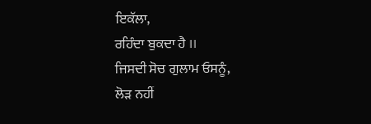ਇਕੱਲਾ,
ਰਹਿੰਦਾ ਬੁਕਦਾ ਹੈ ।।
ਜਿਸਦੀ ਸੋਚ ਗੁਲਾਮ ਓਸਨੂੰ,
ਲੋੜ ਨਹੀਂ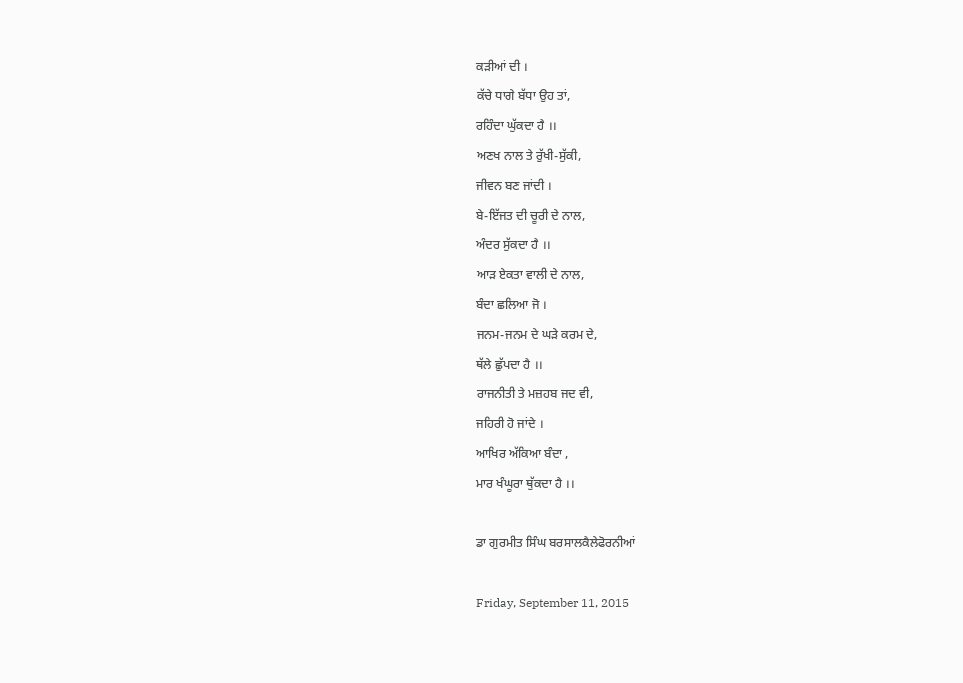ਕੜੀਆਂ ਦੀ ।
ਕੱਚੇ ਧਾਗੇ ਬੱਧਾ ਉਹ ਤਾਂ,
ਰਹਿੰਦਾ ਘੁੱਕਦਾ ਹੈ ।।
ਅਣਖ ਨਾਲ ਤੇ ਰੁੱਖੀ-ਸੁੱਕੀ,
ਜੀਵਨ ਬਣ ਜਾਂਦੀ ।
ਬੇ-ਇੱਜਤ ਦੀ ਚੂਰੀ ਦੇ ਨਾਲ,
ਅੰਦਰ ਸੁੱਕਦਾ ਹੈ ।।
ਆੜ ਏਕਤਾ ਵਾਲੀ ਦੇ ਨਾਲ,
ਬੰਦਾ ਛਲਿਆ ਜੋ ।
ਜਨਮ-ਜਨਮ ਦੇ ਘੜੇ ਕਰਮ ਦੇ,
ਥੱਲੇ ਛੁੱਪਦਾ ਹੈ ।।
ਰਾਜਨੀਤੀ ਤੇ ਮਜ਼ਹਬ ਜਦ ਵੀ,
ਜਹਿਰੀ ਹੋ ਜਾਂਦੇ ।
ਆਖਿਰ ਅੱਕਿਆ ਬੰਦਾ ,
ਮਾਰ ਖੰਘੂਰਾ ਥੁੱਕਦਾ ਹੈ ।।

ਡਾ ਗੁਰਮੀਤ ਸਿੰਘ ਬਰਸਾਲਕੈਲੇਫੋਰਨੀਆਂ

Friday, September 11, 2015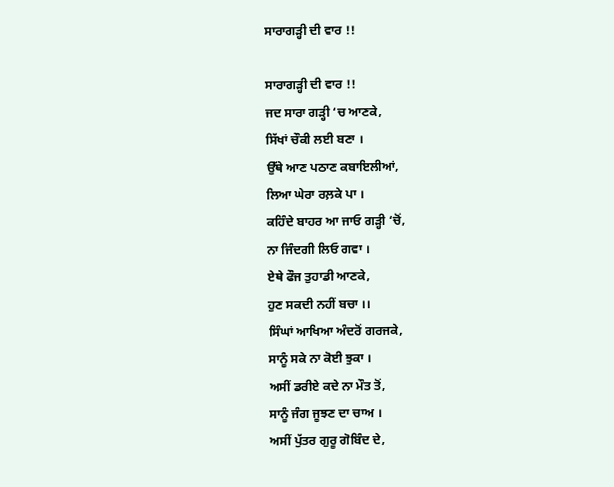ਸਾਰਾਗੜ੍ਹੀ ਦੀ ਵਾਰ !!

ਸਾਰਾਗੜ੍ਹੀ ਦੀ ਵਾਰ !!
ਜਦ ਸਾਰਾ ਗੜ੍ਹੀ ‘ਚ ਆਣਕੇ,
ਸਿੱਖਾਂ ਚੌਕੀ ਲਈ ਬਣਾ ।
ਉੱਥੇ ਆਣ ਪਠਾਣ ਕਬਾਇਲੀਆਂ,
ਲਿਆ ਘੇਰਾ ਰਲ਼ਕੇ ਪਾ ।
ਕਹਿੰਦੇ ਬਾਹਰ ਆ ਜਾਓ ਗੜ੍ਹੀ ‘ਚੋਂ,
ਨਾ ਜਿੰਦਗੀ ਲਿਓ ਗਵਾ ।
ਏਥੇ ਫੌਜ ਤੁਹਾਡੀ ਆਣਕੇ,
ਹੁਣ ਸਕਦੀ ਨਹੀਂ ਬਚਾ ।।
ਸਿੰਘਾਂ ਆਖਿਆ ਅੰਦਰੋਂ ਗਰਜਕੇ,
ਸਾਨੂੰ ਸਕੇ ਨਾ ਕੋਈ ਝੁਕਾ ।
ਅਸੀਂ ਡਰੀਏ ਕਦੇ ਨਾ ਮੌਤ ਤੋਂ,
ਸਾਨੂੰ ਜੰਗ ਜੂਝਣ ਦਾ ਚਾਅ ।
ਅਸੀਂ ਪੁੱਤਰ ਗੁਰੂ ਗੋਬਿੰਦ ਦੇ,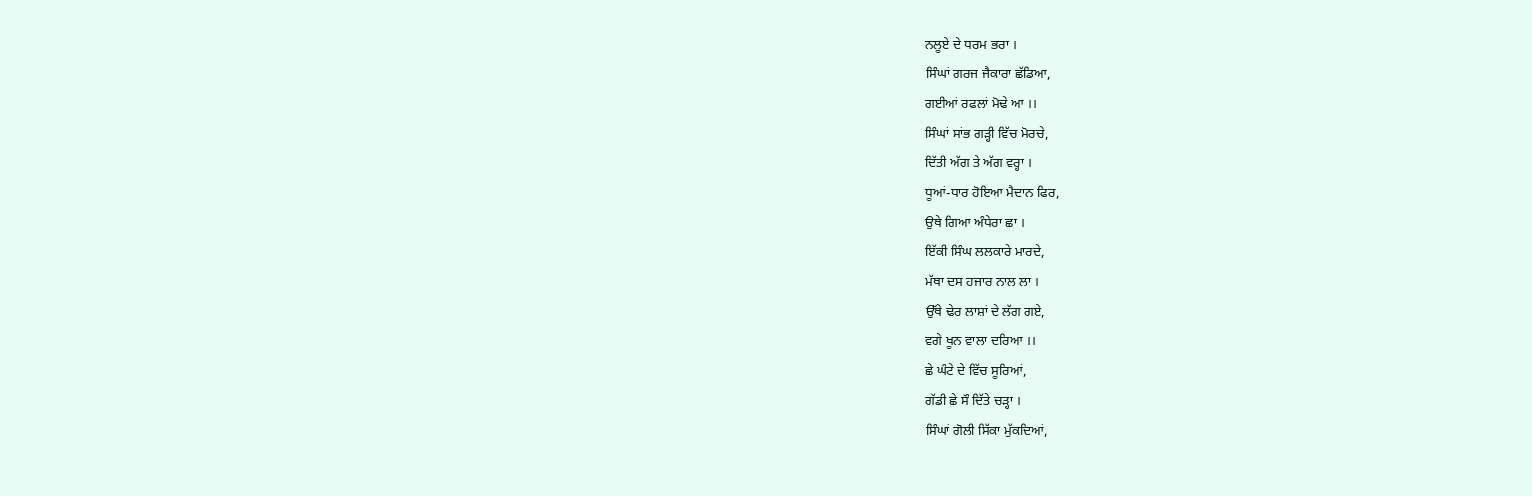ਨਲੂਏ ਦੇ ਧਰਮ ਭਰਾ ।
ਸਿੰਘਾਂ ਗਰਜ ਜੈਕਾਰਾ ਛੱਡਿਆ,
ਗਈਆਂ ਰਫਲਾਂ ਮੋਢੇ ਆ ।।
ਸਿੰਘਾਂ ਸਾਂਭ ਗੜ੍ਹੀ ਵਿੱਚ ਮੋਰਚੇ,
ਦਿੱਤੀ ਅੱਗ ਤੇ ਅੱਗ ਵਰ੍ਹਾ ।
ਧੂਆਂ-ਧਾਰ ਹੋਇਆ ਮੈਦਾਨ ਫਿਰ,
ਉਥੇ ਗਿਆ ਅੰਧੇਰਾ ਛਾ ।
ਇੱਕੀ ਸਿੰਘ ਲਲਕਾਰੇ ਮਾਰਦੇ,
ਮੱਥਾ ਦਸ ਹਜਾਰ ਨਾਲ ਲਾ ।
ਉੱਥੇ ਢੇਰ ਲਾਸ਼ਾਂ ਦੇ ਲੱਗ ਗਏ,
ਵਗੇ ਖੂਨ ਵਾਲਾ ਦਰਿਆ ।।
ਛੇ ਘੰਟੇ ਦੇ ਵਿੱਚ ਸੂਰਿਆਂ,
ਗੱਡੀ ਛੇ ਸੌ ਦਿੱਤੇ ਚੜ੍ਹਾ ।
ਸਿੰਘਾਂ ਗੋਲੀ ਸਿੱਕਾ ਮੁੱਕਦਿਆਂ,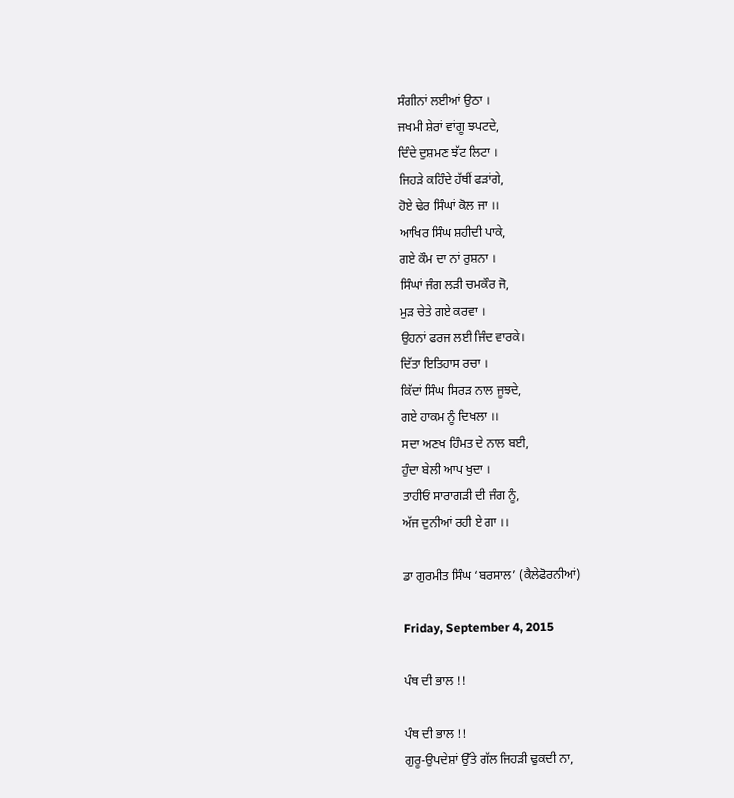ਸੰਗੀਨਾਂ ਲਈਆਂ ਉਠਾ ।
ਜਖਮੀ ਸ਼ੇਰਾਂ ਵਾਂਗੂ ਝਪਟਦੇ,
ਦਿੰਦੇ ਦੁਸ਼ਮਣ ਝੱਟ ਲਿਟਾ ।
ਜਿਹੜੇ ਕਹਿੰਦੇ ਹੱਥੀਂ ਫੜਾਂਗੇ,
ਹੋਏ ਢੇਰ ਸਿੰਘਾਂ ਕੋਲ ਜਾ ।।
ਆਖਿਰ ਸਿੰਘ ਸ਼ਹੀਦੀ ਪਾਕੇ,
ਗਏ ਕੌਮ ਦਾ ਨਾਂ ਰੁਸ਼ਨਾ ।
ਸਿੰਘਾਂ ਜੰਗ ਲੜੀ ਚਮਕੌਰ ਜੋ,
ਮੁੜ ਚੇਤੇ ਗਏ ਕਰਵਾ ।
ਉਹਨਾਂ ਫਰਜ ਲਈ ਜਿੰਦ ਵਾਰਕੇ।
ਦਿੱਤਾ ਇਤਿਹਾਸ ਰਚਾ ।
ਕਿੱਦਾਂ ਸਿੰਘ ਸਿਰੜ ਨਾਲ ਜੂਝਦੇ,
ਗਏ ਹਾਕਮ ਨੂੰ ਦਿਖਲਾ ।।
ਸਦਾ ਅਣਖ ਹਿੰਮਤ ਦੇ ਨਾਲ ਬਈ,
ਹੁੰਦਾ ਬੇਲੀ ਆਪ ਖੁਦਾ ।
ਤਾਹੀਓਂ ਸਾਰਾਗੜੀ ਦੀ ਜੰਗ ਨੂੰ,
ਅੱਜ ਦੁਨੀਆਂ ਰਹੀ ਏ ਗਾ ।।

ਡਾ ਗੁਰਮੀਤ ਸਿੰਘ ‘ਬਰਸਾਲ’ (ਕੈਲੇਫੋਰਨੀਆਂ)

Friday, September 4, 2015

ਪੰਥ ਦੀ ਭਾਲ !!

ਪੰਥ ਦੀ ਭਾਲ !!
ਗੁਰੂ-ਉਪਦੇਸ਼ਾਂ ਉੱਤੇ ਗੱਲ ਜਿਹੜੀ ਢੁਕਦੀ ਨਾ,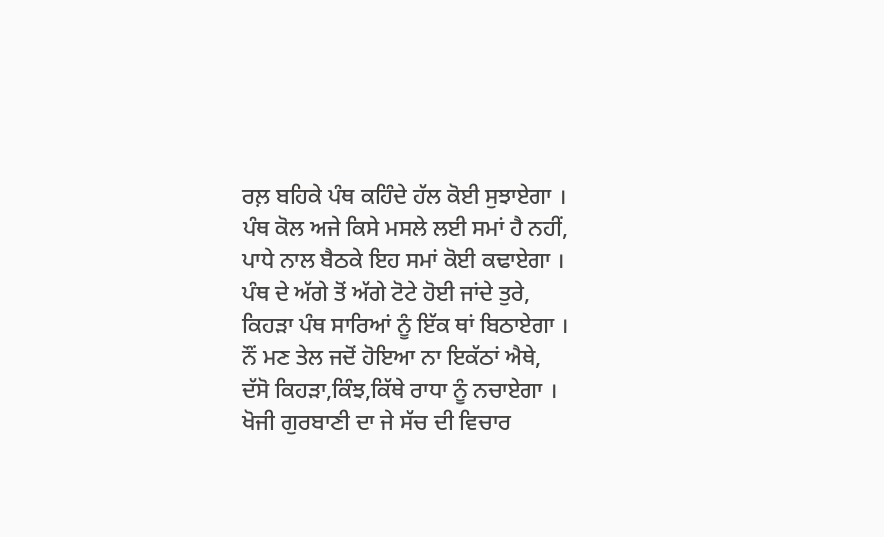ਰਲ਼ ਬਹਿਕੇ ਪੰਥ ਕਹਿੰਦੇ ਹੱਲ ਕੋਈ ਸੁਝਾਏਗਾ ।
ਪੰਥ ਕੋਲ ਅਜੇ ਕਿਸੇ ਮਸਲੇ ਲਈ ਸਮਾਂ ਹੈ ਨਹੀਂ,
ਪਾਧੇ ਨਾਲ ਬੈਠਕੇ ਇਹ ਸਮਾਂ ਕੋਈ ਕਢਾਏਗਾ ।
ਪੰਥ ਦੇ ਅੱਗੇ ਤੋਂ ਅੱਗੇ ਟੋਟੇ ਹੋਈ ਜਾਂਦੇ ਤੁਰੇ,
ਕਿਹੜਾ ਪੰਥ ਸਾਰਿਆਂ ਨੂੰ ਇੱਕ ਥਾਂ ਬਿਠਾਏਗਾ ।
ਨੌਂ ਮਣ ਤੇਲ ਜਦੋਂ ਹੋਇਆ ਨਾ ਇਕੱਠਾਂ ਐਥੇ,
ਦੱਸੋ ਕਿਹੜਾ,ਕਿੰਝ,ਕਿੱਥੇ ਰਾਧਾ ਨੂੰ ਨਚਾਏਗਾ ।
ਖੋਜੀ ਗੁਰਬਾਣੀ ਦਾ ਜੇ ਸੱਚ ਦੀ ਵਿਚਾਰ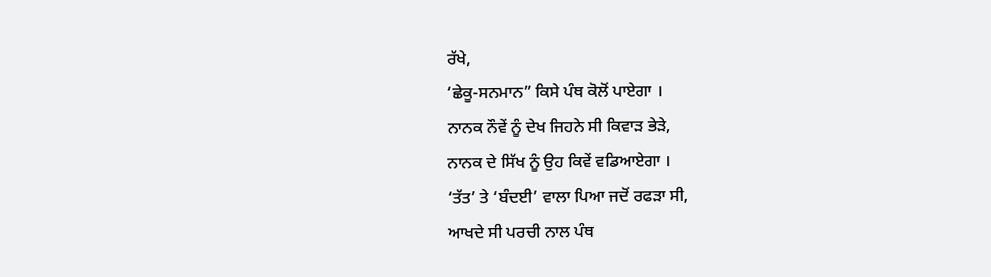ਰੱਖੇ,
‘ਛੇਕੂ-ਸਨਮਾਨ” ਕਿਸੇ ਪੰਥ ਕੋਲੋਂ ਪਾਏਗਾ ।
ਨਾਨਕ ਨੌਵੇਂ ਨੂੰ ਦੇਖ ਜਿਹਨੇ ਸੀ ਕਿਵਾੜ ਭੇੜੇ,
ਨਾਨਕ ਦੇ ਸਿੱਖ ਨੂੰ ਉਹ ਕਿਵੇਂ ਵਡਿਆਏਗਾ ।
‘ਤੱਤ’ ਤੇ ‘ਬੰਦਈ’ ਵਾਲਾ ਪਿਆ ਜਦੋਂ ਰਫੜਾ ਸੀ,
ਆਖਦੇ ਸੀ ਪਰਚੀ ਨਾਲ ਪੰਥ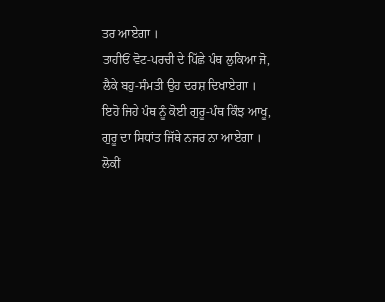ਤਰ ਆਏਗਾ ।
ਤਾਹੀਓਂ ਵੋਟ-ਪਰਚੀ ਦੇ ਪਿੱਛੇ ਪੰਥ ਲੁਕਿਆ ਜੋ,
ਲੈਕੇ ਬਹੁ-ਸੰਮਤੀ ਉਹ ਦਰਸ਼ ਦਿਖਾਏਗਾ ।
ਇਹੋ ਜਿਹੇ ਪੰਥ ਨੂੰ ਕੋਈ ਗੁਰੂ-ਪੰਥ ਕਿੰਝ ਆਖੂ,
ਗੁਰੂ ਦਾ ਸਿਧਾਂਤ ਜਿੱਥੇ ਨਜਰ ਨਾ ਆਏਗਾ ।
ਲੋਕੀਂ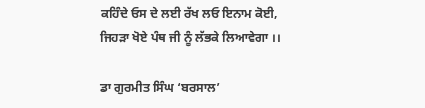ਕਹਿੰਦੇ ਓਸ ਦੇ ਲਈ ਰੱਖ ਲਓ ਇਨਾਮ ਕੋਈ,
ਜਿਹੜਾ ਖੋਏ ਪੰਥ ਜੀ ਨੂੰ ਲੱਭਕੇ ਲਿਆਵੇਗਾ ।।

ਡਾ ਗੁਰਮੀਤ ਸਿੰਘ ‘ਬਰਸਾਲ’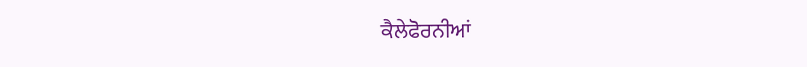ਕੈਲੇਫੋਰਨੀਆਂ